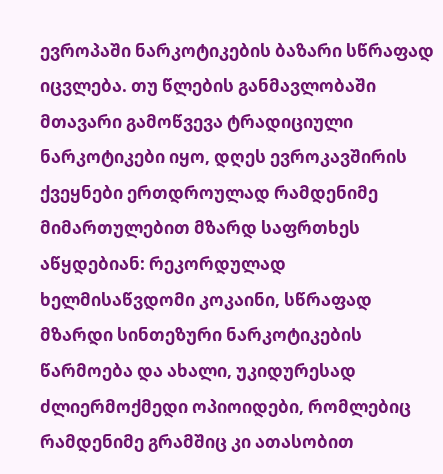ევროპაში ნარკოტიკების ბაზარი სწრაფად იცვლება. თუ წლების განმავლობაში მთავარი გამოწვევა ტრადიციული ნარკოტიკები იყო, დღეს ევროკავშირის ქვეყნები ერთდროულად რამდენიმე მიმართულებით მზარდ საფრთხეს აწყდებიან: რეკორდულად ხელმისაწვდომი კოკაინი, სწრაფად მზარდი სინთეზური ნარკოტიკების წარმოება და ახალი, უკიდურესად ძლიერმოქმედი ოპიოიდები, რომლებიც რამდენიმე გრამშიც კი ათასობით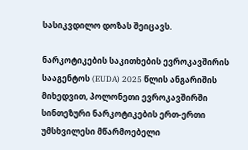სასიკვდილო დოზას შეიცავს.

ნარკოტიკების საკითხების ევროკავშირის სააგენტოს (EUDA) 2025 წლის ანგარიშის მიხედვით, პოლონეთი ევროკავშირში სინთეზური ნარკოტიკების ერთ-ერთი უმსხვილესი მწარმოებელი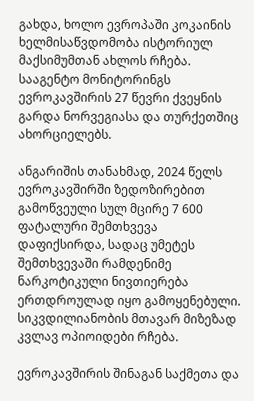გახდა, ხოლო ევროპაში კოკაინის ხელმისაწვდომობა ისტორიულ მაქსიმუმთან ახლოს რჩება. სააგენტო მონიტორინგს ევროკავშირის 27 წევრი ქვეყნის გარდა ნორვეგიასა და თურქეთშიც ახორციელებს.

ანგარიშის თანახმად, 2024 წელს ევროკავშირში ზედოზირებით გამოწვეული სულ მცირე 7 600 ფატალური შემთხვევა დაფიქსირდა, სადაც უმეტეს შემთხვევაში რამდენიმე ნარკოტიკული ნივთიერება ერთდროულად იყო გამოყენებული. სიკვდილიანობის მთავარ მიზეზად კვლავ ოპიოიდები რჩება.

ევროკავშირის შინაგან საქმეთა და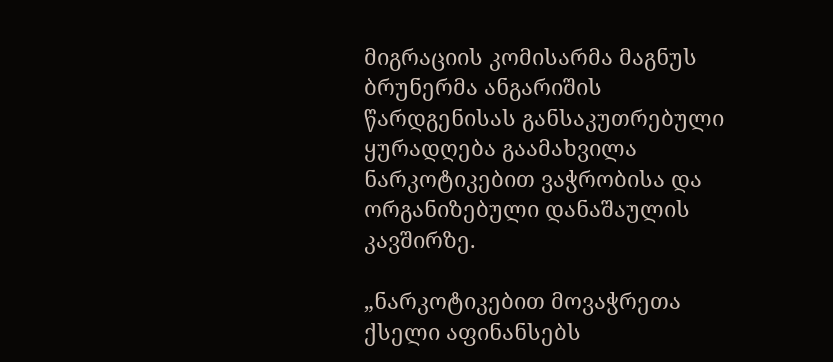მიგრაციის კომისარმა მაგნუს ბრუნერმა ანგარიშის წარდგენისას განსაკუთრებული ყურადღება გაამახვილა ნარკოტიკებით ვაჭრობისა და ორგანიზებული დანაშაულის კავშირზე.

„ნარკოტიკებით მოვაჭრეთა ქსელი აფინანსებს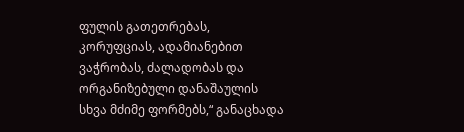ფულის გათეთრებას, კორუფციას, ადამიანებით ვაჭრობას, ძალადობას და ორგანიზებული დანაშაულის სხვა მძიმე ფორმებს,“ განაცხადა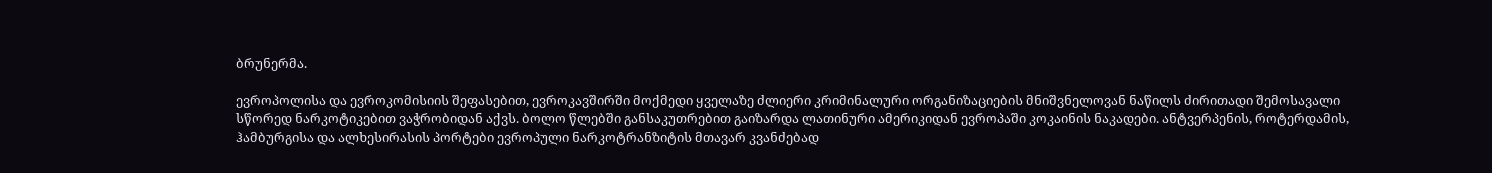ბრუნერმა.

ევროპოლისა და ევროკომისიის შეფასებით, ევროკავშირში მოქმედი ყველაზე ძლიერი კრიმინალური ორგანიზაციების მნიშვნელოვან ნაწილს ძირითადი შემოსავალი სწორედ ნარკოტიკებით ვაჭრობიდან აქვს. ბოლო წლებში განსაკუთრებით გაიზარდა ლათინური ამერიკიდან ევროპაში კოკაინის ნაკადები. ანტვერპენის, როტერდამის, ჰამბურგისა და ალხესირასის პორტები ევროპული ნარკოტრანზიტის მთავარ კვანძებად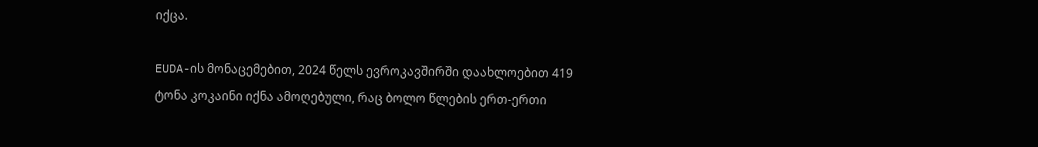იქცა.

EUDA-ის მონაცემებით, 2024 წელს ევროკავშირში დაახლოებით 419 ტონა კოკაინი იქნა ამოღებული, რაც ბოლო წლების ერთ-ერთი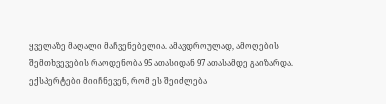ყველაზე მაღალი მაჩვენებელია. ამავდროულად, ამოღების შემთხვევების რაოდენობა 95 ათასიდან 97 ათასამდე გაიზარდა. ექსპერტები მიიჩნევენ, რომ ეს შეიძლება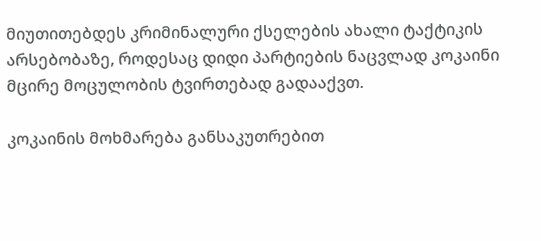მიუთითებდეს კრიმინალური ქსელების ახალი ტაქტიკის არსებობაზე, როდესაც დიდი პარტიების ნაცვლად კოკაინი მცირე მოცულობის ტვირთებად გადააქვთ.

კოკაინის მოხმარება განსაკუთრებით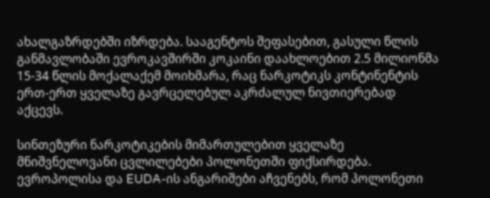ახალგაზრდებში იზრდება. სააგენტოს შეფასებით, გასული წლის განმავლობაში ევროკავშირში კოკაინი დაახლოებით 2.5 მილიონმა 15-34 წლის მოქალაქემ მოიხმარა, რაც ნარკოტიკს კონტინენტის ერთ-ერთ ყველაზე გავრცელებულ აკრძალულ ნივთიერებად აქცევს.

სინთეზური ნარკოტიკების მიმართულებით ყველაზე მნიშვნელოვანი ცვლილებები პოლონეთში ფიქსირდება. ევროპოლისა და EUDA-ის ანგარიშები აჩვენებს, რომ პოლონეთი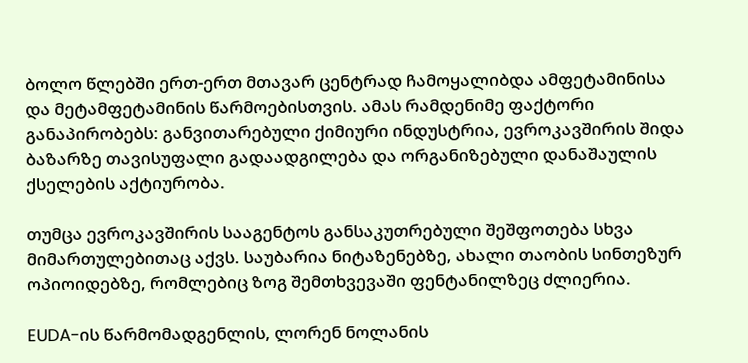ბოლო წლებში ერთ-ერთ მთავარ ცენტრად ჩამოყალიბდა ამფეტამინისა და მეტამფეტამინის წარმოებისთვის. ამას რამდენიმე ფაქტორი განაპირობებს: განვითარებული ქიმიური ინდუსტრია, ევროკავშირის შიდა ბაზარზე თავისუფალი გადაადგილება და ორგანიზებული დანაშაულის ქსელების აქტიურობა.

თუმცა ევროკავშირის სააგენტოს განსაკუთრებული შეშფოთება სხვა მიმართულებითაც აქვს. საუბარია ნიტაზენებზე, ახალი თაობის სინთეზურ ოპიოიდებზე, რომლებიც ზოგ შემთხვევაში ფენტანილზეც ძლიერია.

EUDA-ის წარმომადგენლის, ლორენ ნოლანის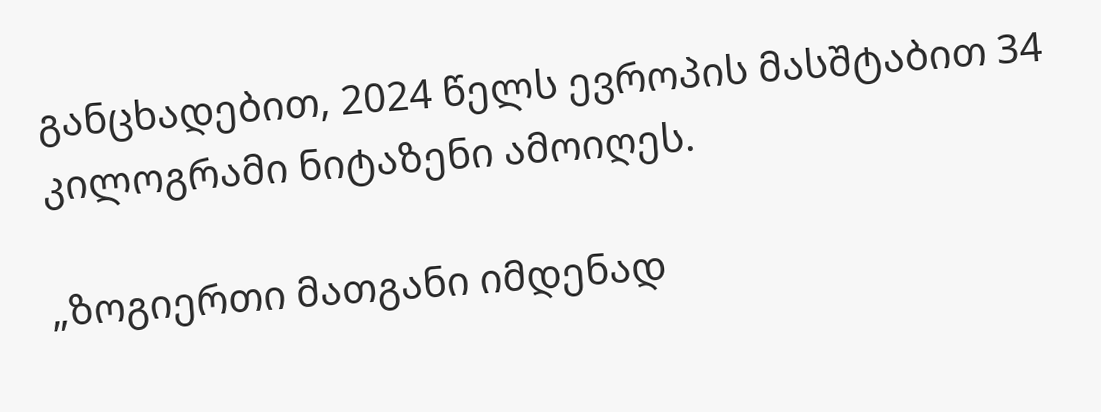განცხადებით, 2024 წელს ევროპის მასშტაბით 34 კილოგრამი ნიტაზენი ამოიღეს.

„ზოგიერთი მათგანი იმდენად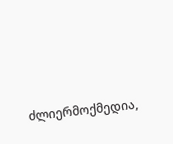ძლიერმოქმედია,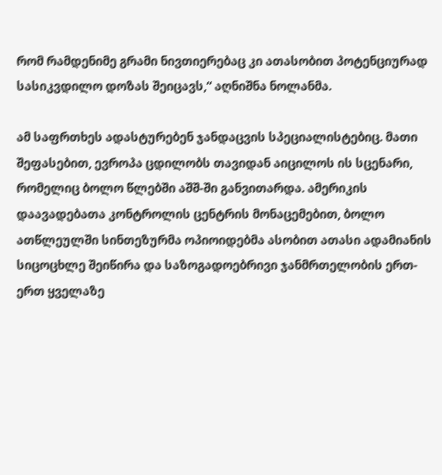რომ რამდენიმე გრამი ნივთიერებაც კი ათასობით პოტენციურად სასიკვდილო დოზას შეიცავს,“ აღნიშნა ნოლანმა.

ამ საფრთხეს ადასტურებენ ჯანდაცვის სპეციალისტებიც. მათი შეფასებით, ევროპა ცდილობს თავიდან აიცილოს ის სცენარი, რომელიც ბოლო წლებში აშშ-ში განვითარდა. ამერიკის დაავადებათა კონტროლის ცენტრის მონაცემებით, ბოლო ათწლეულში სინთეზურმა ოპიოიდებმა ასობით ათასი ადამიანის სიცოცხლე შეიწირა და საზოგადოებრივი ჯანმრთელობის ერთ-ერთ ყველაზე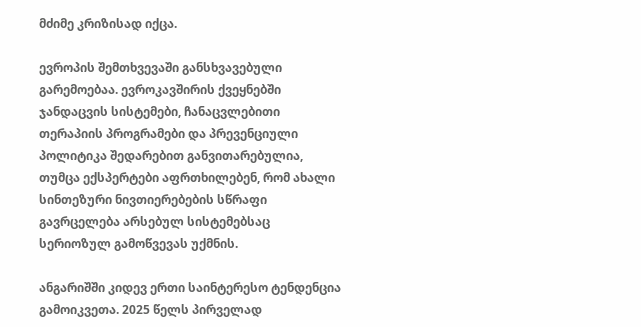მძიმე კრიზისად იქცა.

ევროპის შემთხვევაში განსხვავებული გარემოებაა. ევროკავშირის ქვეყნებში ჯანდაცვის სისტემები, ჩანაცვლებითი თერაპიის პროგრამები და პრევენციული პოლიტიკა შედარებით განვითარებულია, თუმცა ექსპერტები აფრთხილებენ, რომ ახალი სინთეზური ნივთიერებების სწრაფი გავრცელება არსებულ სისტემებსაც სერიოზულ გამოწვევას უქმნის.

ანგარიშში კიდევ ერთი საინტერესო ტენდენცია გამოიკვეთა. 2025 წელს პირველად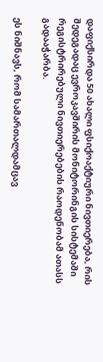დაფიქსირდა 50 ახალი ფსიქოაქტიური ნივთიერება, რის შედეგადაც ევროკავშირის მონიტორინგის სისტემაში რეგისტრირებული ნივთიერებების რაოდენობამ ათასს გადააჭარბა.

ეს ნიშნავს, რომ სამართალდამცავ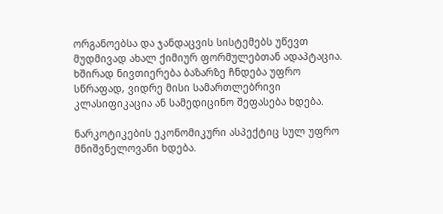ორგანოებსა და ჯანდაცვის სისტემებს უწევთ მუდმივად ახალ ქიმიურ ფორმულებთან ადაპტაცია. ხშირად ნივთიერება ბაზარზე ჩნდება უფრო სწრაფად, ვიდრე მისი სამართლებრივი კლასიფიკაცია ან სამედიცინო შეფასება ხდება.

ნარკოტიკების ეკონომიკური ასპექტიც სულ უფრო მნიშვნელოვანი ხდება.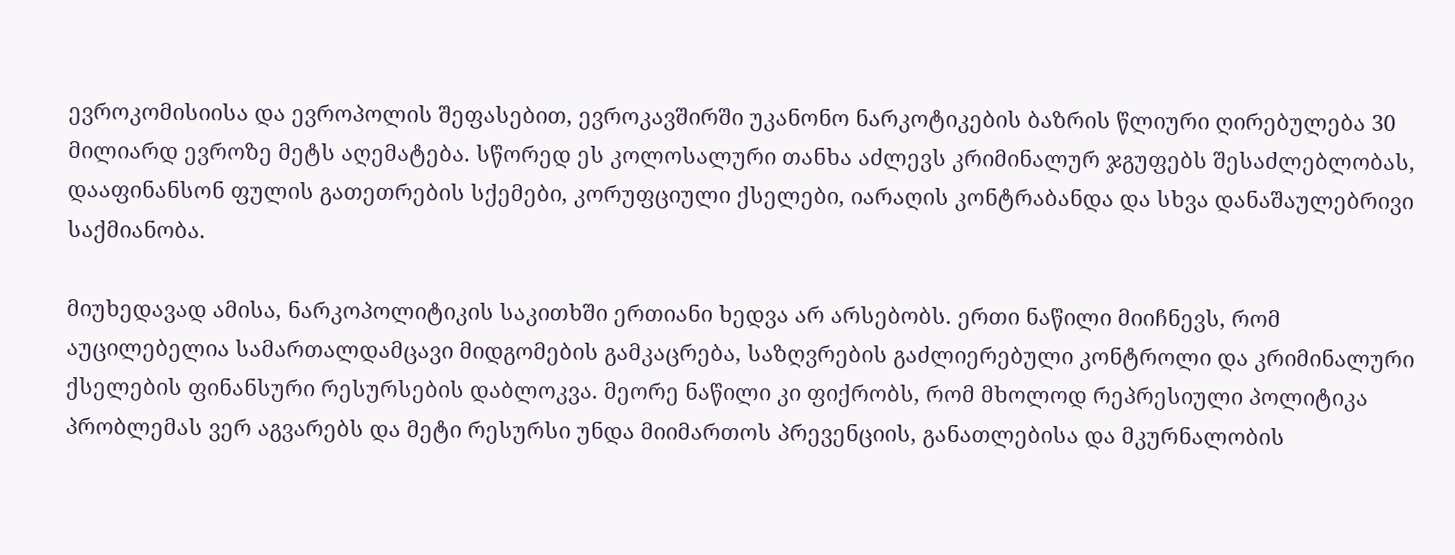ევროკომისიისა და ევროპოლის შეფასებით, ევროკავშირში უკანონო ნარკოტიკების ბაზრის წლიური ღირებულება 30 მილიარდ ევროზე მეტს აღემატება. სწორედ ეს კოლოსალური თანხა აძლევს კრიმინალურ ჯგუფებს შესაძლებლობას, დააფინანსონ ფულის გათეთრების სქემები, კორუფციული ქსელები, იარაღის კონტრაბანდა და სხვა დანაშაულებრივი საქმიანობა.

მიუხედავად ამისა, ნარკოპოლიტიკის საკითხში ერთიანი ხედვა არ არსებობს. ერთი ნაწილი მიიჩნევს, რომ აუცილებელია სამართალდამცავი მიდგომების გამკაცრება, საზღვრების გაძლიერებული კონტროლი და კრიმინალური ქსელების ფინანსური რესურსების დაბლოკვა. მეორე ნაწილი კი ფიქრობს, რომ მხოლოდ რეპრესიული პოლიტიკა პრობლემას ვერ აგვარებს და მეტი რესურსი უნდა მიიმართოს პრევენციის, განათლებისა და მკურნალობის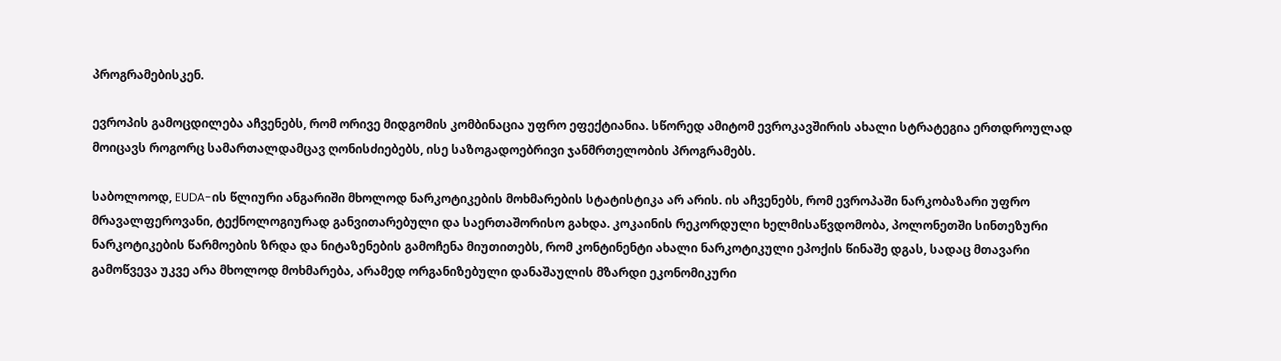პროგრამებისკენ.

ევროპის გამოცდილება აჩვენებს, რომ ორივე მიდგომის კომბინაცია უფრო ეფექტიანია. სწორედ ამიტომ ევროკავშირის ახალი სტრატეგია ერთდროულად მოიცავს როგორც სამართალდამცავ ღონისძიებებს, ისე საზოგადოებრივი ჯანმრთელობის პროგრამებს.

საბოლოოდ, EUDA-ის წლიური ანგარიში მხოლოდ ნარკოტიკების მოხმარების სტატისტიკა არ არის. ის აჩვენებს, რომ ევროპაში ნარკობაზარი უფრო მრავალფეროვანი, ტექნოლოგიურად განვითარებული და საერთაშორისო გახდა. კოკაინის რეკორდული ხელმისაწვდომობა, პოლონეთში სინთეზური ნარკოტიკების წარმოების ზრდა და ნიტაზენების გამოჩენა მიუთითებს, რომ კონტინენტი ახალი ნარკოტიკული ეპოქის წინაშე დგას, სადაც მთავარი გამოწვევა უკვე არა მხოლოდ მოხმარება, არამედ ორგანიზებული დანაშაულის მზარდი ეკონომიკური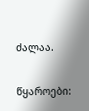ძალაა.

წყაროები: